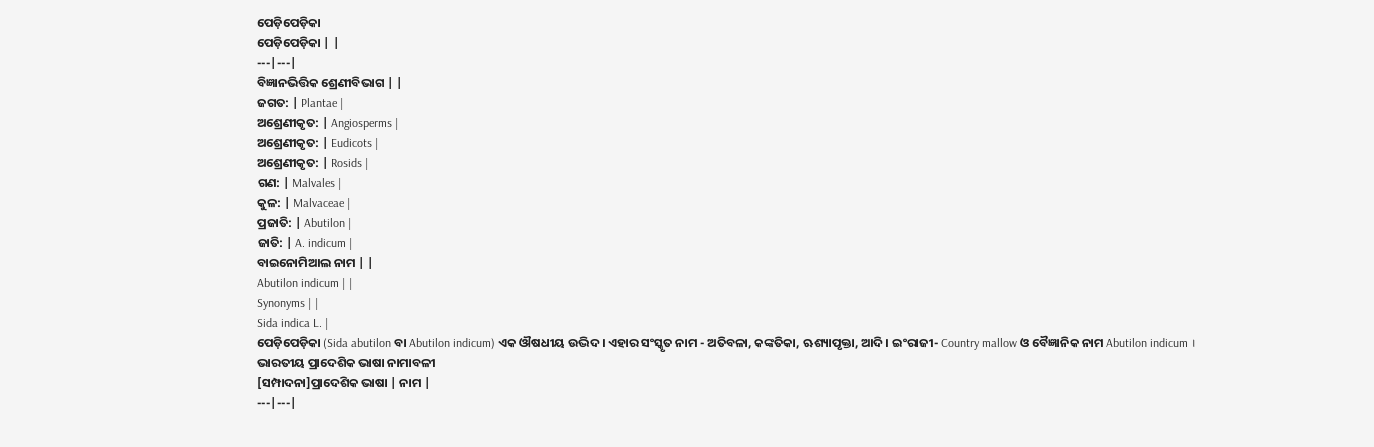ପେଡ଼ିପେଡ଼ିକା
ପେଡ଼ିପେଡ଼ିକା | |
---|---|
ବିଜ୍ଞାନଭିତ୍ତିକ ଶ୍ରେଣୀବିଭାଗ | |
ଜଗତ: | Plantae |
ଅଶ୍ରେଣୀକୃତ: | Angiosperms |
ଅଶ୍ରେଣୀକୃତ: | Eudicots |
ଅଶ୍ରେଣୀକୃତ: | Rosids |
ଗଣ: | Malvales |
କୁଳ: | Malvaceae |
ପ୍ରଜାତି: | Abutilon |
ଜାତି: | A. indicum |
ବାଇନୋମିଆଲ ନାମ | |
Abutilon indicum | |
Synonyms | |
Sida indica L. |
ପେଡ଼ିପେଡ଼ିକା (Sida abutilon ବା Abutilon indicum) ଏକ ଔଷଧୀୟ ଉଦ୍ଭିଦ । ଏହାର ସଂସ୍କୃତ ନାମ - ଅତିବଳା, କଙ୍କତିକା, ଋଶ୍ୟାପୃକ୍ତା, ଆଦି । ଇଂରାଜୀ- Country mallow ଓ ବୈଜ୍ଞାନିକ ନାମ Abutilon indicum ।
ଭାରତୀୟ ପ୍ରାଦେଶିକ ଭାଷା ନାମାବଳୀ
[ସମ୍ପାଦନା]ପ୍ରାଦେଶିକ ଭାଷା | ନାମ |
---|---|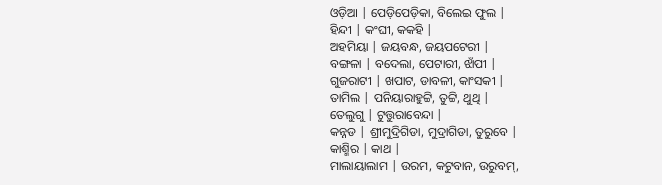ଓଡ଼ିଆ | ପେଡ଼ିପେଡ଼ିକା, ବିଲେଇ ଫୁଲ |
ହିନ୍ଦୀ | କଂଘୀ, କକହି |
ଅହମିୟା | ଜୟବନ୍ଧ, ଜୟପଟେରୀ |
ବଙ୍ଗଳା | ବଦେଲା, ପେଟାରୀ, ଝାଁପୀ |
ଗୁଜରାଟୀ | ଖପାଟ, ଡାବଳୀ, କାଂସକୀ |
ତାମିଲ | ପନିୟାରାହୁଟ୍ଟି, ତୁଟ୍ଟି, ଥୁଥି |
ତେଲୁଗୁ | ଟୁତ୍ତୁରାବେନ୍ଦା |
କନ୍ନଡ | ଶ୍ରୀମୁଦ୍ରିଗିଡା, ମୁଦ୍ରାଗିଡା, ତୁରୁବେ |
କାଶ୍ମିର | କାଥ |
ମାଲାୟାଲାମ | ଉରମ, କଟୁବାନ, ଉରୁବମ୍,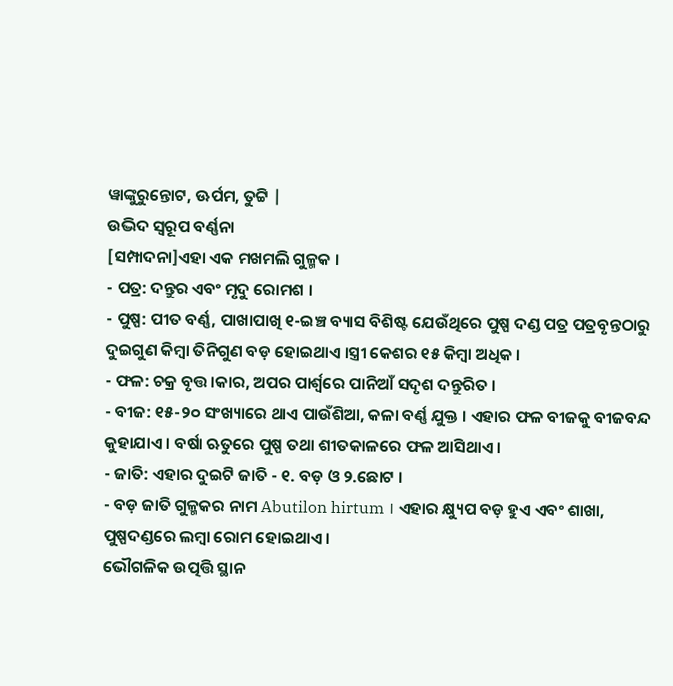ୱାଙ୍କୁରୁନ୍ତୋଟ, ଊର୍ପମ, ତୁଟ୍ଟି |
ଉଦ୍ଭିଦ ସ୍ୱରୂପ ବର୍ଣ୍ଣନା
[ସମ୍ପାଦନା]ଏହା ଏକ ମଖମଲି ଗୁଳ୍ମକ ।
- ପତ୍ର: ଦନ୍ତୁର ଏବଂ ମୃଦୁ ରୋମଶ ।
- ପୁଷ୍ପ: ପୀତ ବର୍ଣ୍ଣ, ପାଖାପାଖି ୧-ଇଞ୍ଚ ବ୍ୟାସ ବିଶିଷ୍ଟ ଯେଉଁଥିରେ ପୁଷ୍ପ ଦଣ୍ଡ ପତ୍ର ପତ୍ରବୃନ୍ତଠାରୁ ଦୁଇଗୁଣ କିମ୍ବା ତିନିଗୁଣ ବଡ଼ ହୋଇଥାଏ ।ସ୍ତ୍ରୀ କେଶର ୧୫ କିମ୍ବା ଅଧିକ ।
- ଫଳ: ଚକ୍ର ବୃତ୍ତ।କାର, ଅପର ପାର୍ଶ୍ୱରେ ପାନିଆଁ ସଦୃଶ ଦନ୍ତୁରିତ ।
- ବୀଜ: ୧୫-୨୦ ସଂଖ୍ୟାରେ ଥାଏ ପାଉଁଶିଆ, କଳା ବର୍ଣ୍ଣ ଯୁକ୍ତ । ଏହାର ଫଳ ବୀଜକୁ ବୀଜବନ୍ଦ କୁହାଯାଏ । ବର୍ଷା ଋତୁରେ ପୁଷ୍ପ ତଥା ଶୀତକାଳରେ ଫଳ ଆସିଥାଏ ।
- ଜାତି: ଏହାର ଦୁଇଟି ଜାତି - ୧. ବଡ଼ ଓ ୨.ଛୋଟ ।
- ବଡ଼ ଜାତି ଗୁଳ୍ମକର ନାମ Abutilon hirtum । ଏହାର କ୍ଷ୍ୟୁପ ବଡ଼ ହୁଏ ଏବଂ ଶାଖା, ପୁଷ୍ପଦଣ୍ଡରେ ଲମ୍ବା ରୋମ ହୋଇଥାଏ ।
ଭୌଗଳିକ ଉତ୍ପତ୍ତି ସ୍ଥାନ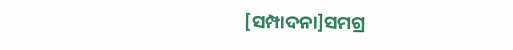[ସମ୍ପାଦନା]ସମଗ୍ର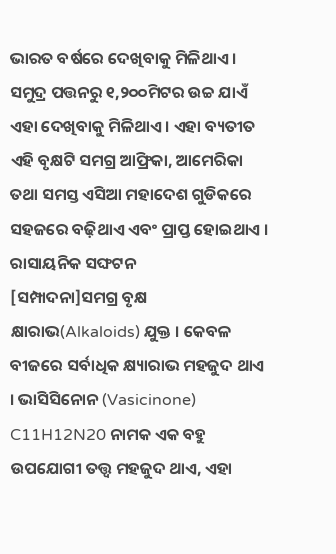ଭାରତ ବର୍ଷରେ ଦେଖିବାକୁ ମିଳିଥାଏ । ସମୁଦ୍ର ପତ୍ତନରୁ ୧,୨୦୦ମିଟର ଉଚ୍ଚ ଯାଏଁ ଏହା ଦେଖିବାକୁ ମିଳିଥାଏ । ଏହା ବ୍ୟତୀତ ଏହି ବୃକ୍ଷଟି ସମଗ୍ର ଆଫ୍ରିକା, ଆମେରିକା ତଥା ସମସ୍ତ ଏସିଆ ମହାଦେଶ ଗୁଡିକରେ ସହଜରେ ବଢ଼ିଥାଏ ଏବଂ ପ୍ରାପ୍ତ ହୋଇଥାଏ ।
ରାସାୟନିକ ସଙ୍ଘଟନ
[ସମ୍ପାଦନା]ସମଗ୍ର ବୃକ୍ଷ କ୍ଷାରାଭ(Alkaloids) ଯୁକ୍ତ । କେବଳ ବୀଜରେ ସର୍ବାଧିକ କ୍ଷ୍ୟାରାଭ ମହଜୁଦ ଥାଏ । ଭାସିସିନୋନ (Vasicinone) C11H12N20 ନାମକ ଏକ ବହୁ ଉପଯୋଗୀ ତତ୍ତ୍ୱ ମହଜୁଦ ଥାଏ, ଏହା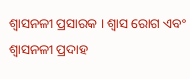ଶ୍ୱାସନଳୀ ପ୍ରସାରକ । ଶ୍ୱାସ ରୋଗ ଏବଂ ଶ୍ୱାସନଳୀ ପ୍ରଦାହ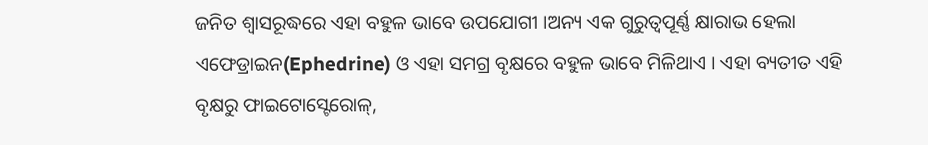ଜନିତ ଶ୍ୱାସରୂଦ୍ଧରେ ଏହା ବହୁଳ ଭାବେ ଉପଯୋଗୀ ।ଅନ୍ୟ ଏକ ଗୁରୁତ୍ୱପୂର୍ଣ୍ଣ କ୍ଷାରାଭ ହେଲା ଏଫେଡ୍ରାଇନ(Ephedrine) ଓ ଏହା ସମଗ୍ର ବୃକ୍ଷରେ ବହୁଳ ଭାବେ ମିଳିଥାଏ । ଏହା ବ୍ୟତୀତ ଏହି ବୃକ୍ଷରୁ ଫାଇଟୋସ୍ଟେରୋଳ୍,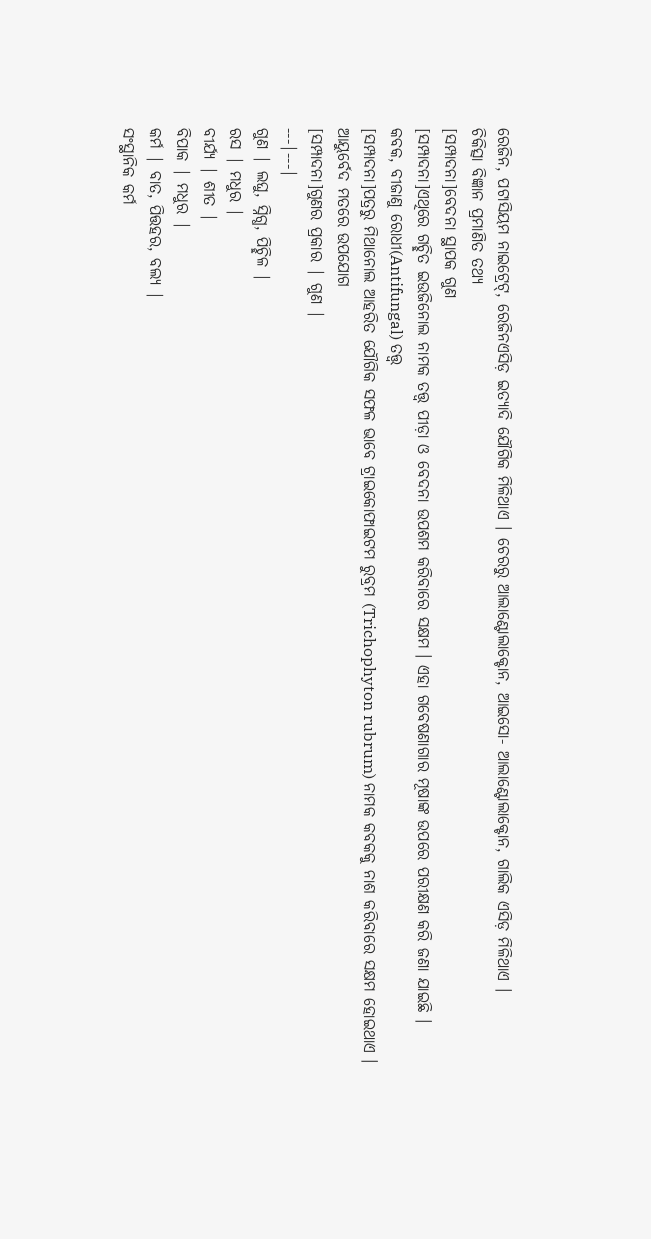ରେଜିନ, ପଟାସିୟମ ନାଇଟ୍ରେଟ୍, ରେଜିନଏସିଡ଼ ଇତ୍ୟାଦି ଯୌଗିକ ମିଳିଥାଏ । ଚେରରୁ ଆଲାଣ୍ଟୋଲାକ୍ଟୋନ, ଆଇସୋ- ଆଲାଣ୍ଟୋଲାକ୍ଟୋନ, ଗାଲିକ ଏସିଡ଼ ମିଳିଥାଏ ।
ଚିକିତ୍ସା ବିଜ୍ଞାନ ପ୍ରମାଣିତ ତଥ୍ୟ
[ସମ୍ପାଦନା]ବେଦନା ସ୍ଥାପକ ଗୁଣ
[ସମ୍ପାଦନା]ଏଥିରେ ଗଚ୍ଛିତ ଇଉଜିନୋଲ ନାମକ ତତ୍ତ୍ୱ ପୀଡ଼ା ଓ ବେଦନା ଉପଶମ କରିବାରେ ସକ୍ଷମ । ଏହା ଗବେଷଣାଗାର ମୂଷାଙ୍କ ଉପରେ ପରୀକ୍ଷଣ କରି ଜଣା ଯାଇଛି ।
କବକ, ବୀଜାଣୁ ରୋଧୀ(Antifungal) ତତ୍ତ୍ୱ
[ସମ୍ପାଦନା]ପତ୍ରରୁ ମିଥାନୋଲ ଆହରିତ ଯୌଗିକ ସଫଳ ଭାବେ ଟ୍ରାଇକୋଫାଇଟମ ରୁବ୍ରମ (Trichophyton rubrum) ନାମକ କବକକୁ ନାଶ କରିବାରେ ସକ୍ଷମ ହୋଇଥାଏ ।
ଆୟୁର୍ବେଦ ମତରେ ଉପଯୋଗ
[ସମ୍ପାଦନା]ଗୁଣର ପ୍ରକାର | ଗୁଣ |
---|---|
ଗୁଣ | ଲଘୁ, ସ୍ନିଗ୍ଧ, ପିଚ୍ଛିଳ |
ରସ | ମଧୁର |
ବୀର୍ଯ୍ୟ | ଶୀତ |
ବିପାକ | ମଧୁର |
କର୍ମ | ବାତ, ପିତ୍ତହର, ବଲ୍ୟ |
ସଂସ୍ଥାନିକ କର୍ମ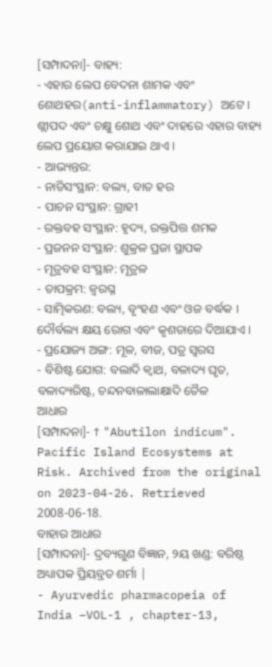[ସମ୍ପାଦନା]- ବାହ୍ୟ:
- ଏହାର ଲେପ ବେଦନା ଶାମକ ଏବଂ ଶୋଥହର(anti-inflammatory) ଅଟେ । ଶ୍ଲୀପଦ ଏବଂ ଚକ୍ଷୁ ଶୋଥ ଏବଂ ଦାହରେ ଏହାର ବାହ୍ୟ ଲେପ ପ୍ରୟୋଗ କରାଯାଇ ଥାଏ ।
- ଆଭ୍ୟନ୍ତର:
- ନାଡିସଂସ୍ଥାନ: ବଲ୍ୟ, ବାତ ହର
- ପାଚନ ସଂସ୍ଥାନ: ଗ୍ରାହୀ
- ରକ୍ତବହ ସଂସ୍ଥାନ: ହୃଦ୍ୟ, ରକ୍ତପିତ୍ତ ଶମକ
- ପ୍ରଜନନ ସଂସ୍ଥାନ: ଶୁକ୍ରଳ ପ୍ରଜା ସ୍ଥାପକ
- ମୂତ୍ରବହ ସଂସ୍ଥାନ: ମୂତ୍ରଳ
- ତାପକ୍ରମ: ଜ୍ୱରଘ୍ନ
- ସାତ୍ମିକରଣ: ବଲ୍ୟ, ବୃଂହଣ ଏବଂ ଓଜ ବର୍ଦ୍ଧକ । ଦୌର୍ବଲ୍ୟ କ୍ଷୟ ରୋଗ ଏବଂ କୃଶତାରେ ଦିଆଯାଏ ।
- ପ୍ରଯୋଜ୍ୟ ଅଙ୍ଗ: ମୂଳ, ବୀଜ, ପତ୍ର ସ୍ୱରସ
- ବିଶିଷ୍ଟ ଯୋଗ: ବଲାଦି କ୍ୱାଥ, ବଳାଦ୍ୟ ଘୃତ, ବଳାଦ୍ୟରିଷ୍ଟ, ଚନ୍ଦନବାଳାଲାକ୍ଷାଦି ତୈଳ
ଆଧାର
[ସମ୍ପାଦନା]- ↑ "Abutilon indicum". Pacific Island Ecosystems at Risk. Archived from the original on 2023-04-26. Retrieved 2008-06-18.
ବାହାର ଆଧାର
[ସମ୍ପାଦନା]- ଦ୍ରବ୍ୟଗୁଣ ବିଜ୍ଞାନ, ୨ୟ ଖଣ୍ଡ: ବରିଷ୍ଠ ଅଧ୍ୟାପକ ପ୍ରିୟବ୍ରତ ଶର୍ମା |
- Ayurvedic pharmacopeia of India –VOL-1 , chapter-13,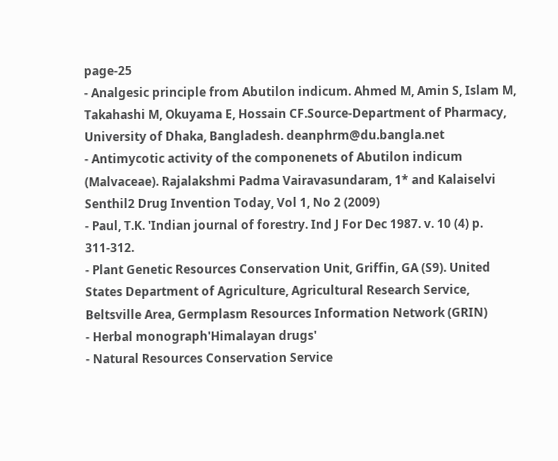page-25
- Analgesic principle from Abutilon indicum. Ahmed M, Amin S, Islam M, Takahashi M, Okuyama E, Hossain CF.Source-Department of Pharmacy, University of Dhaka, Bangladesh. deanphrm@du.bangla.net
- Antimycotic activity of the componenets of Abutilon indicum (Malvaceae). Rajalakshmi Padma Vairavasundaram, 1* and Kalaiselvi Senthil2 Drug Invention Today, Vol 1, No 2 (2009)
- Paul, T.K. 'Indian journal of forestry. Ind J For Dec 1987. v. 10 (4) p. 311-312.
- Plant Genetic Resources Conservation Unit, Griffin, GA (S9). United States Department of Agriculture, Agricultural Research Service, Beltsville Area, Germplasm Resources Information Network (GRIN)
- Herbal monograph'Himalayan drugs'
- Natural Resources Conservation Service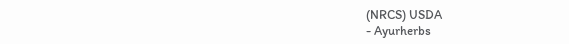(NRCS) USDA
- Ayurherbs